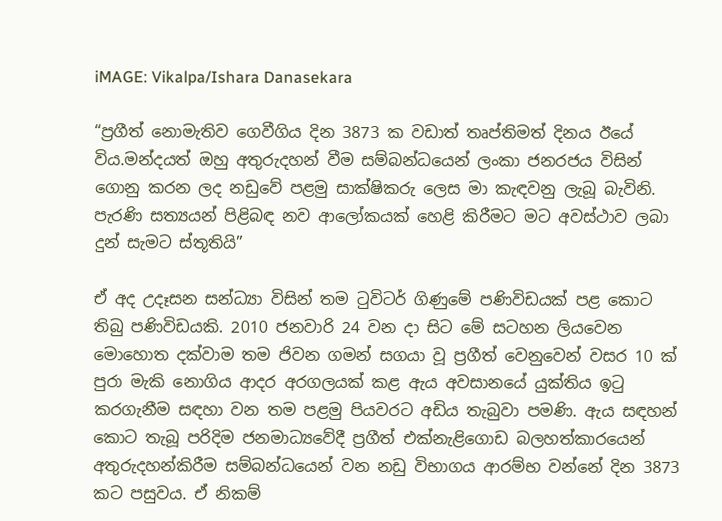iMAGE: Vikalpa/Ishara Danasekara

“ප්‍රගීත් නොමැතිව ගෙවීගිය දින 3873 ක වඩාත් තෘප්තිමත් දිනය ඊයේ විය.මන්දයත් ඔහු අතුරුදහන් වීම සම්බන්ධයෙන් ලංකා ජනරජය විසින් ගොනු කරන ලද නඩුවේ පළමු සාක්ෂිකරු ලෙස මා කැඳවනු ලැබූ බැවිනි. පැරණි සත්‍යයන් පිළිබඳ නව ආලෝකයක් හෙළි කිරීමට මට අවස්ථාව ලබා දුන් සැමට ස්තූතියි”

ඒ අද උදෑසන සන්ධ්‍යා විසින් තම ටුවිටර් ගිණුමේ පණිවිඩයක් පළ කොට තිබු පණිවිඩයකි. 2010 ජනවාරි 24 වන දා සිට මේ සටහන ලියවෙන මොහොත දක්වාම තම ජිවන ගමන් සගයා වූ ප්‍රගීත් වෙනුවෙන් වසර 10 ක් පුරා මැකි නොගිය ආදර අරගලයක් කළ ඇය අවසානයේ යුක්තිය ඉටු කරගැනීම සඳහා වන තම පළමු පියවරට අඩිය තැබුවා පමණි. ඇය සඳහන් කොට තැබූ පරිදිම ජනමාධ්‍යවේදී ප්‍රගීත් එක්නැළිගොඩ බලහත්කාරයෙන් අතුරුදහන්කිරීම සම්බන්ධයෙන් වන නඩු විභාගය ආරම්භ වන්නේ දින 3873 කට පසුවය. ඒ නිකම්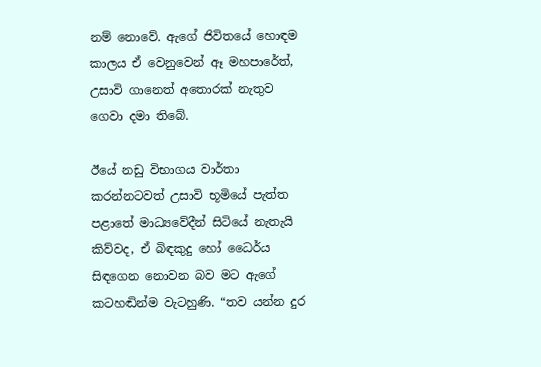නම් නොවේ. ඇගේ ජිවිතයේ හොඳම කාලය ඒ වෙනුවෙන් ඈ මහපාරේත්, උසාවි ගානෙත් අතොරක් නැතුව ගෙවා දමා තිබේ.

ඊයේ නඩු විභාගය වාර්තා කරන්නටවත් උසාවි භූමියේ පැත්ත පළාතේ මාධ්‍යවේදීන් සිටියේ නැතැයි කිව්වද, ඒ බිඳකුදු හෝ ධෛර්ය සිඳගෙන නොවන බව මට ඇගේ කටහඬින්ම වැටහුණි. “තව යන්න දුර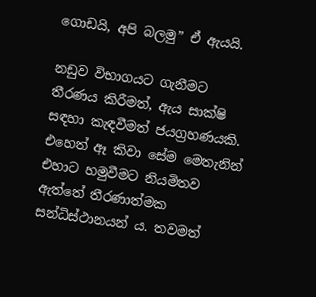ගොඩයි, අපි බලමු” ඒ ඇයයි.

නඩුව විභාගයට ගැනීමට තීරණය කිරීමත්, ඇය සාක්ෂි සඳහා කැඳවීමත් ජයග්‍රහණයකි. එහෙත් ඈ කිවා සේම මෙතැනින් එහාට හමුවීමට නියමිතව ඇත්තේ තීරණාත්මක සන්ධිස්ථානයන් ය. තවමත්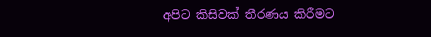අපිට කිසිවක් තීරණය කිරීමට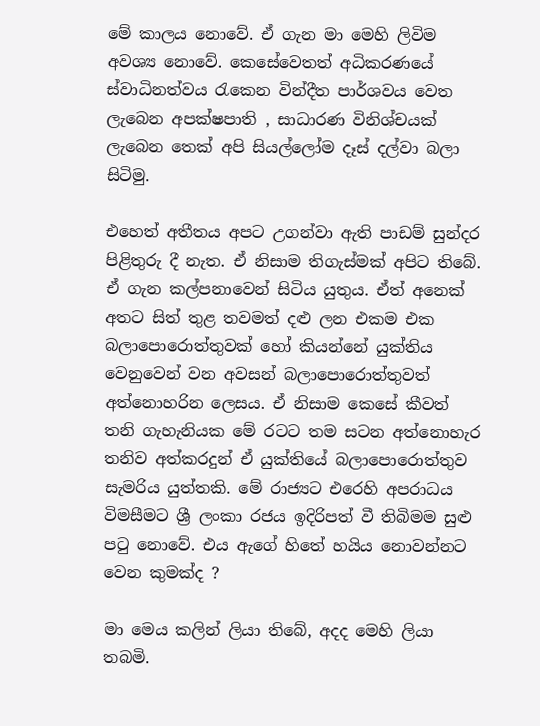මේ කාලය නොවේ. ඒ ගැන මා මෙහි ලිවිම අවශ්‍ය නොවේ. කෙසේවෙතත් අධිකරණයේ ස්වාධිනත්වය රැකෙන වින්දීත පාර්ශවය වෙත ලැබෙන අපක්ෂපාති , සාධාරණ විනිශ්චයක් ලැබෙන තෙක් අපි සියල්ලෝම දෑස් දල්වා බලා සිටිමු.

එහෙත් අතීතය අපට උගන්වා ඇති පාඩම් සුන්දර පිළිතුරු දී නැත. ඒ නිසාම තිගැස්මක් අපිට තිබේ. ඒ ගැන කල්පනාවෙන් සිටිය යුතුය. ඒත් අනෙක් අතට සිත් තුළ තවමත් දළු ලන එකම එක බලාපොරොත්තුවක් හෝ කියන්නේ යුක්තිය වෙනුවෙන් වන අවසන් බලාපොරොත්තුවත් අත්නොහරින ලෙසය. ඒ නිසාම කෙසේ කීවත් තනි ගැහැනියක මේ රටට තම සටන අත්නොහැර තනිව අත්කරදුන් ඒ යුක්තියේ බලාපොරොත්තුව සැමරිය යුත්තකි. මේ රාජ්‍යට එරෙහි අපරාධය විමසීමට ශ්‍රී ලංකා රජය ඉදිරිපත් වී තිබිමම සුළු පටු නොවේ. එය ඇගේ හිතේ හයිය නොවන්නට වෙන කුමක්ද ?

මා මෙය කලින් ලියා තිබේ, අදද මෙහි ලියා තබමි.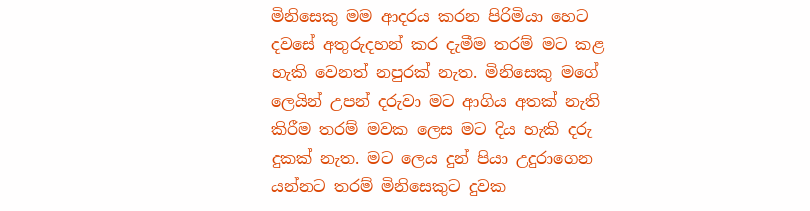මිනිසෙකු මම ආදරය කරන පිරිමියා හෙට දවසේ අතුරුදහන් කර දැමීම තරම් මට කළ හැකි වෙනත් නපුරක් නැත. මිනිසෙකු මගේ ලෙයින් උපන් දරුවා මට ආගිය අතක් නැති කිරීම තරම් මවක ලෙස මට දිය හැකි දරු දුකක් නැත. මට ලෙය දුන් පියා උදුරාගෙන යන්නට තරම් මිනිසෙකුට දුවක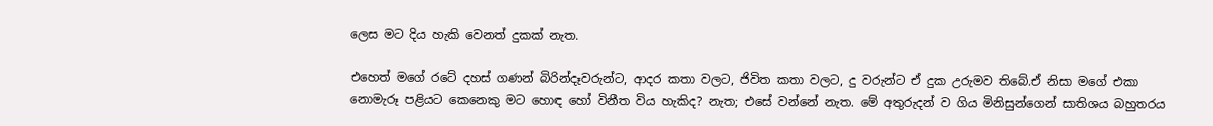ලෙස මට දිය හැකි වෙනත් දුකක් නැත.

එහෙත් මගේ රටේ දහස් ගණන් බිරින්දෑවරුන්ට, ආදර කතා වලට, ජිවිත කතා වලට, දු වරුන්ට ඒ දුක උරුමව තිබේ.ඒ නිසා මගේ එකා නොමැරූ පළියට කෙනෙකු මට හොඳ හෝ විනීත විය හැකිද? නැත; එසේ වන්නේ නැත. මේ අතුරුදන් ව ගිය මිනිසුන්ගෙන් සාතිශය බහුතරය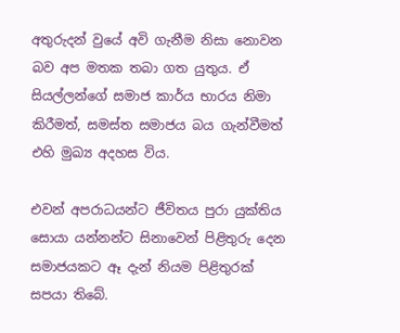අතුරුදන් වුයේ අවි ගැනීම නිසා නොවන බව අප මතක තබා ගත යුතුය. ඒ සියල්ලන්ගේ සමාජ කාර්ය භාරය නිමා කිරීමත්, සමස්ත සමාජය බය ගැන්වීමත් එහි මුඛ්‍ය අදහස විය.

එවන් අපරාධයන්ට ජීවිතය පුරා යුක්තිය සොයා යන්නන්ට සිනාවෙන් පිළිතුරු දෙන සමාජයකට ඈ දැන් නියම පිළිතුරක් සපයා තිබේ.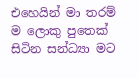එහෙයින් මා තරම් ම ලොකු පුතෙක් සිටින සන්ධ්‍යා මට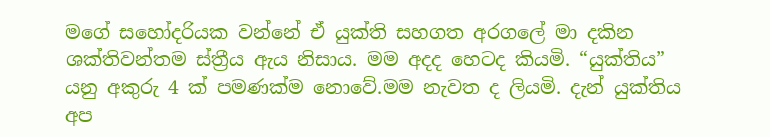මගේ සහෝදරියක වන්නේ ඒ යුක්ති සහගත අරගලේ මා දකින ශක්තිවන්තම ස්ත්‍රීය ඇය නිසාය. මම අදද හෙටද කියමි. “යුක්තිය” යනු අකුරු 4 ක් පමණක්ම නොවේ.මම නැවත ද ලියමි. දැන් යුක්තිය අප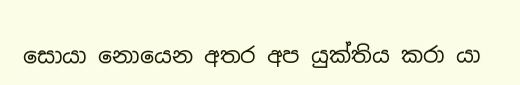සොයා නොයෙන අතර අප යුක්තිය කරා යා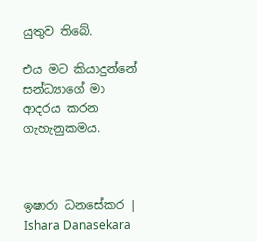යුතුව තිබේ.

එය මට කියාදුන්නේ සන්ධ්‍යාගේ මා ආදරය කරන ගැහැනුකමය.



ඉෂාරා ධනසේකර | Ishara Danasekara